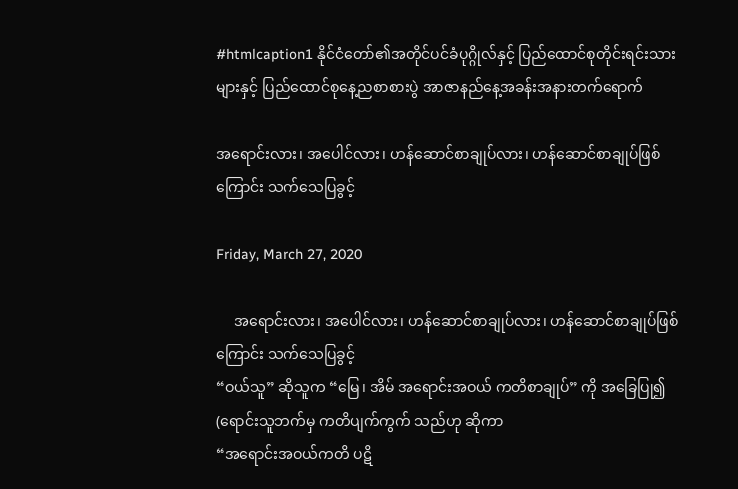#htmlcaption1 နိုင်ငံတော်၏အတိုင်ပင်ခံပုဂ္ဂိုလ်နှင့် ပြည်ထောင်စုတိုင်းရင်းသားများနှင့် ပြည်ထောင်စုနေ့ညစာစားပွဲ အာဇာနည်နေ့အခန်းအနားတက်ရောက်

အ‌ရောင်းလား၊ အပေါင်လား၊ ဟန်ဆောင်စာချုပ်လား၊ ဟန်‌ဆောင်စာချုပ်ဖြစ်ကြောင်း သက်သေပြခွင့်

Friday, March 27, 2020

     အ‌ရောင်းလား၊ အပေါင်လား၊ ဟန်ဆောင်စာချုပ်လား၊ ဟန်‌ဆောင်စာချုပ်ဖြစ်ကြောင်း သက်သေပြခွင့်
“ဝယ်သူ” ဆိုသူက “မြေ၊ အိမ် အရောင်းအဝယ် ကတိစာချုပ်” ကို အခြေပြု၍ (ရောင်းသူဘက်မှ ကတိပျက်ကွက် သည်ဟု ဆိုကာ
“အရောင်းအဝယ်ကတိ ပဋိ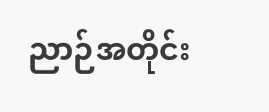ညာဉ်အတိုင်း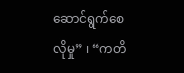ဆောင်ရွက်စေလိုမှု” ၊ “ကတိ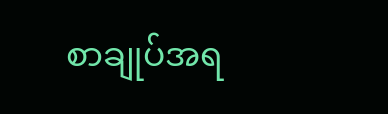စာချုပ်အရ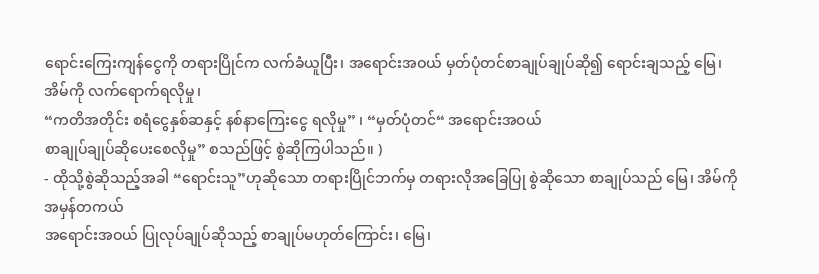ရောင်းကြေးကျန်ငွေကို တရားပြိုင်က လက်ခံယူပြီး၊ အရောင်းအဝယ် မှတ်ပုံတင်စာချုပ်ချုပ်ဆို၍ ရောင်းချသည့် မြေ၊ အိမ်ကို လက်ရောက်ရလိုမှု၊
“ကတိအတိုင်း စရံငွေနှစ်ဆနှင့် နစ်နာကြေးငွေ ရလိုမှု” ၊ “မှတ်ပုံတင်“ အရောင်းအဝယ်
စာချုပ်ချုပ်ဆိုပေးစေလိုမှု” စသည်ဖြင့် စွဲဆိုကြပါသည်။ )
- ထိုသို့စွဲဆိုသည့်အခါ “ရောင်းသူ”ဟုဆိုသော တရားပြိုင်ဘက်မှ တရားလိုအခြေပြု စွဲဆိုသော စာချုပ်သည် မြေ၊ အိမ်ကို အမှန်တကယ်
အရောင်းအဝယ် ပြုလုပ်ချုပ်ဆိုသည့် စာချုပ်မဟုတ်ကြောင်း၊ မြေ၊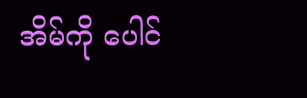အိမ်ကို ပေါင်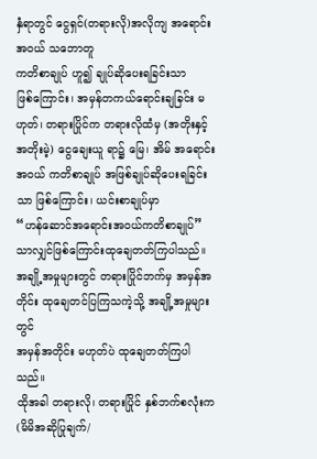နှံရာတွင် ငွေရှင်(တရားလို)အလိုကျ အရောင်းအဝယ် သဘောတူ
ကတိစာချုပ် ဟူ၍ ချုပ်ဆိုပေးရခြင်းသာ
ဖြစ်ကြောင်း၊ အမှန်တကယ်ရောင်းချခြင်း မဟုတ်၊ တရားပြိုင်က တရားလိုထံမှ (အတိုးနှင့် အတိုးမဲ့) ငွေချေးယူ ရာ၌ မြေ၊ အိမ် အရောင်းအဝယ် ကတိစာချုပ် အဖြစ်ချုပ်ဆိုပေးရခြင်းသာ ဖြစ်ကြောင်း၊ ယင်းစာချုပ်မှာ
“ဟန်ဆောင်အရောင်းအဝယ်ကတိစာချုပ်” သာလျှင်ဖြစ်ကြောင်းထုချေတတ်ကြပါသည်။
အချို့အမှုများတွင် တရားပြိုင်ဘက်မှ အမှန်အတိုင်း ထုချေတင်ပြကြသကဲ့သို့ အချို့အမှုများတွင်
အမှန်အတိုင်း မဟုတ်ပဲ ထုချေတတ်ကြပါသည်။
ထိုအခါ တရားလို၊ တရားပြိုင် နှစ်ဘက်စလုံးက (မိမိအဆိုပြုချက်/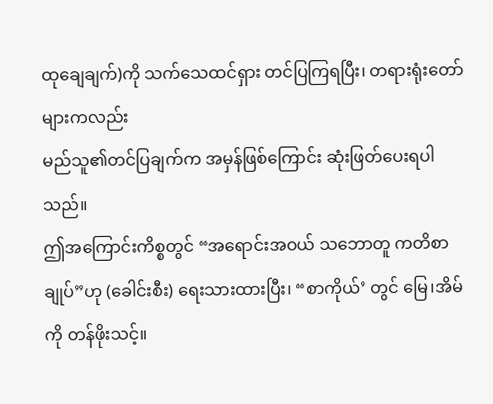ထုချေချက်)ကို သက်သေထင်ရှား တင်ပြကြရပြီး၊ တရားရုံးတော်များကလည်း
မည်သူ၏တင်ပြချက်က အမှန်ဖြစ်ကြောင်း ဆုံးဖြတ်ပေးရပါသည်။
ဤအကြောင်းကိစ္စတွင် “အရောင်းအဝယ် သဘောတူ ကတိစာချုပ်”ဟု (ခေါင်းစီး) ရေးသားထားပြီး၊ “စာကိုယ်’ တွင် မြေ၊အိမ်ကို တန်ဖိုးသင့်။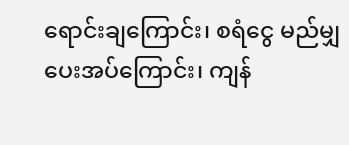ရောင်းချကြောင်း၊ စရံငွေ မည်မျှပေးအပ်ကြောင်း၊ ကျန်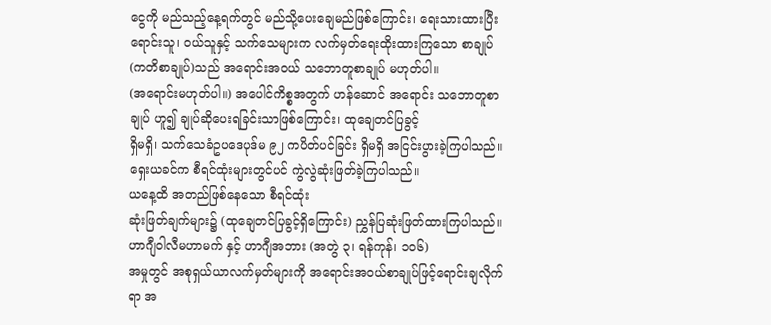ငွေကို မည်သည့်နေ့ရက်တွင် မည်သို့ပေးချေမည်ဖြစ်ကြောင်း၊ ရေးသားထားပြီး ရောင်းသူ၊ ဝယ်သူနှင့် သက်သေများက လက်မှတ်ရေးထိုးထားကြသော စာချုပ် (ကတိစာချုပ်)သည် အရောင်းအဝယ် သဘောတူစာချုပ် မဟုတ်ပါ။
(အရောင်းမဟုတ်ပါ။) အပေါင်ကိစ္စအတွက် ဟန်ဆောင် အရောင်း သဘောတူစာချုပ် ဟူ၍ ချုပ်ဆိုပေးရခြင်းသာဖြစ်ကြောင်း၊ ထုချေတင်ပြခွင့်
ရှိမရှိ၊ သက်သေခံဥပဒေပုဒ်မ ၉၂ ကပိတ်ပင်ခြင်း ရှိမရှိ အငြင်းပွားခဲ့ကြပါသည်။
ရှေးယခင်က စီရင်ထုံးများတွင်ပင် ကွဲလွဲဆုံးဖြတ်ခဲ့ကြပါသည်။
ယနေ့ထိ အတည်ဖြစ်နေသော စီရင်ထုံး
ဆုံးဖြတ်ချက်များ၌ (ထုချေတင်ပြခွင့်ရှိကြောင်း) ညွှန်ပြဆုံးဖြတ်ထားကြပါသည်။
ဟာဂျီဝါလီမဟာမက် နှင့် ဟာဂျီအဘား (အတွဲ ၃၊ ရန်ကုန်၊ ၁၀၆)
အမှုတွင် အစုရှယ်ယာလက်မှတ်များကို အရောင်းအဝယ်စာချုပ်ဖြင့်ရောင်းချလိုက်ရာ အ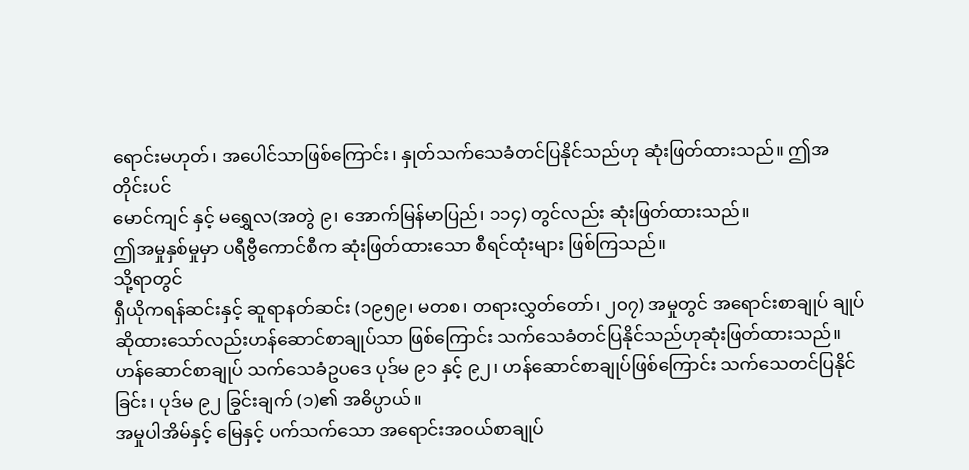ရောင်းမဟုတ်၊ အပေါင်သာဖြစ်ကြောင်း၊ နှုတ်သက်သေခံတင်ပြနိုင်သည်ဟု ဆုံးဖြတ်ထားသည်။ ဤအတိုင်းပင်
မောင်ကျင် နှင့် မရွှေလ(အတွဲ ၉၊ အောက်မြန်မာပြည်၊ ၁၁၄) တွင်လည်း ဆုံးဖြတ်ထားသည်။
ဤအမှုနှစ်မှုမှာ ပရီဗွီကောင်စီက ဆုံးဖြတ်ထားသော စီရင်ထုံးများ ဖြစ်ကြသည်။
သို့ရာတွင်
ရှီယိုကရန်ဆင်းနှင့် ဆူရာနတ်ဆင်း (၁၉၅၉၊ မတစ၊ တရားလွှတ်တော်၊ ၂၀၇) အမှုတွင် အရောင်းစာချုပ် ချုပ်ဆိုထားသော်လည်းဟန်ဆောင်စာချုပ်သာ ဖြစ်ကြောင်း သက်သေခံတင်ပြနိုင်သည်ဟုဆုံးဖြတ်ထားသည်။
ဟန်ဆောင်စာချုပ် သက်သေခံဥပဒေ ပုဒ်မ ၉၁ နှင့် ၉၂၊ ဟန်ဆောင်စာချုပ်ဖြစ်ကြောင်း သက်သေတင်ပြနိုင်ခြင်း၊ ပုဒ်မ ၉၂ ခြွင်းချက် (၁)၏ အဓိပ္ပာယ်။
အမှုပါအိမ်နှင့် မြေနှင့် ပက်သက်သော အရောင်းအဝယ်စာချုပ်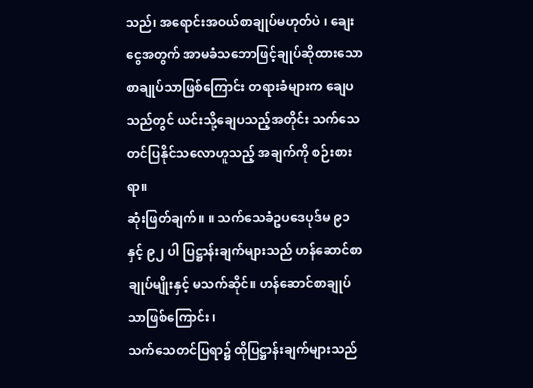သည်၊ အရောင်းအဝယ်စာချုပ်မဟုတ်ပဲ ၊ ချေးငွေအတွက် အာမခံသဘောဖြင့်ချုပ်ဆိုထားသော စာချုပ်သာဖြစ်ကြောင်း တရားခံများက ချေပသည်တွင် ယင်းသို့ချေပသည့်အတိုင်း သက်သေတင်ပြနိုင်သလောဟူသည့် အချက်ကို စဉ်းစားရာ။
ဆုံးဖြတ်ချက်။ ။ သက်သေခံဥပဒေပုဒ်မ ၉၁ နှင့် ၉၂ ပါ ပြဋ္ဌာန်းချက်များသည် ဟန်ဆောင်စာချုပ်မျိုးနှင့် မသက်ဆိုင်။ ဟန်ဆောင်စာချုပ်သာဖြစ်ကြောင်း ၊
သက်သေတင်ပြရာ၌ ထိုပြဋ္ဌာန်းချက်များသည်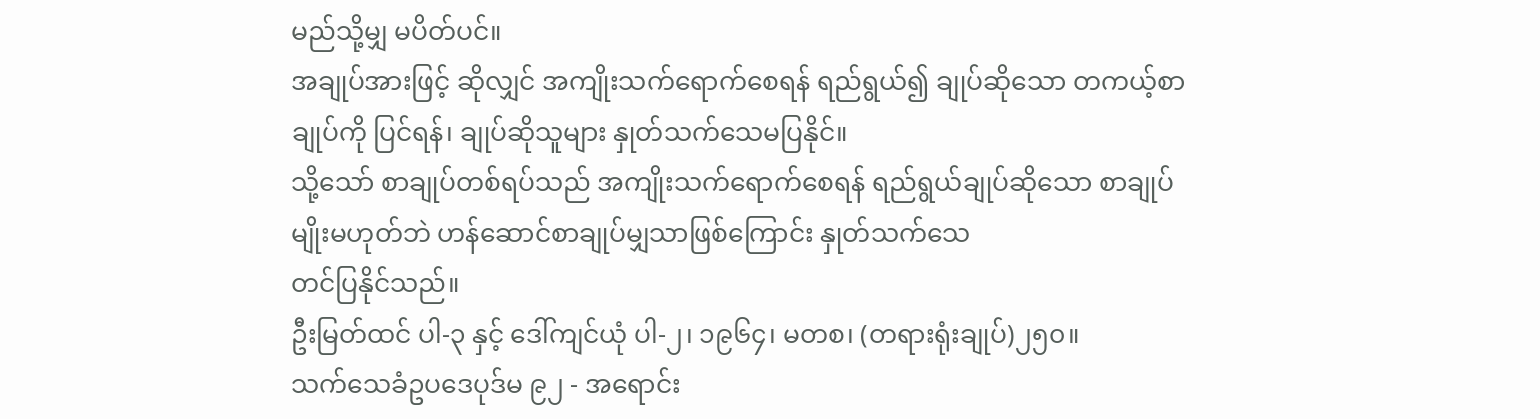မည်သို့မျှ မပိတ်ပင်။
အချုပ်အားဖြင့် ဆိုလျှင် အကျိုးသက်ရောက်စေရန် ရည်ရွယ်၍ ချုပ်ဆိုသော တကယ့်စာချုပ်ကို ပြင်ရန်၊ ချုပ်ဆိုသူများ နှုတ်သက်သေမပြနိုင်။
သို့သော် စာချုပ်တစ်ရပ်သည် အကျိုးသက်ရောက်စေရန် ရည်ရွယ်ချုပ်ဆိုသော စာချုပ်မျိုးမဟုတ်ဘဲ ဟန်ဆောင်စာချုပ်မျှသာဖြစ်ကြောင်း နှုတ်သက်သေ
တင်ပြနိုင်သည်။
ဦးမြတ်ထင် ပါ-၃ နှင့် ဒေါ်ကျင်ယုံ ပါ-၂၊ ၁၉၆၄၊ မတစ၊ (တရားရုံးချုပ်)၂၅၀။
သက်သေခံဥပဒေပုဒ်မ ၉၂ - အရောင်း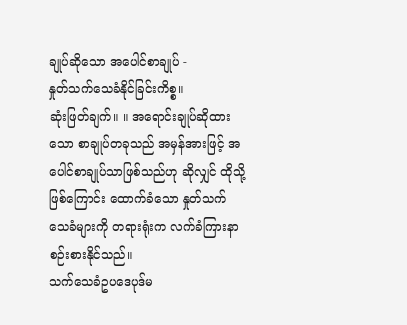ချုပ်ဆိုသော အပေါင်စာချုပ် -
နှုတ်သက်သေခံနိုင်ခြင်းကိစ္စ။
ဆုံးဖြတ်ချက်။ ။ အရောင်းချုပ်ဆိုထားသော စာချုပ်တခုသည် အမှန်အားဖြင့် အပေါင်စာချုပ်သာဖြစ်သည်ဟု ဆိုလျှင် ထိုသို့ဖြစ်ကြောင်း ထောက်ခံသော နှုတ်သက်သေခံများကို တရားရုံးက လက်ခံကြားနာ စဉ်းစားနိုင်သည်။
သက်သေခံဥပဒေပုဒ်မ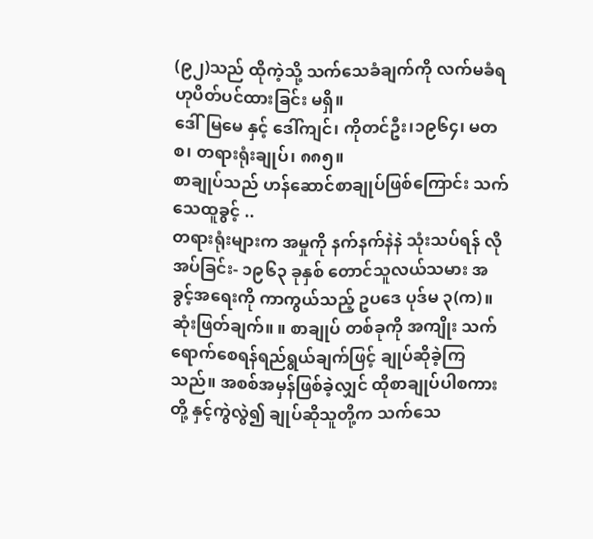(၉၂)သည် ထိုကဲ့သို့ သက်သေခံချက်ကို လက်မခံရဟုပိတ်ပင်ထားခြင်း မရှိ။
ဒေါ်မြမေ နှင့် ဒေါ်ကျင်၊ ကိုတင်ဦး၊၁၉၆၄၊ မတစ၊ တရားရုံးချုပ်၊ ၈၈၅။
စာချုပ်သည် ဟန်ဆောင်စာချုပ်ဖြစ်ကြောင်း သက်သေထူခွင့် ..
တရားရုံးများက အမှုကို နက်နက်နဲနဲ သုံးသပ်ရန် လိုအပ်ခြင်း- ၁၉၆၃ ခုနှစ် တောင်သူလယ်သမား အခွင့်အရေးကို ကာကွယ်သည့် ဥပဒေ ပုဒ်မ ၃(က)။
ဆုံးဖြတ်ချက်။ ။ စာချုပ် တစ်ခုကို အကျိုး သက်ရောက်စေရန်ရည်ရွယ်ချက်ဖြင့် ချုပ်ဆိုခဲ့ကြသည်။ အစစ်အမှန်ဖြစ်ခဲ့လျှင် ထိုစာချုပ်ပါစကားတို့ နှင့်ကွဲလွဲ၍ ချုပ်ဆိုသူတို့က သက်သေ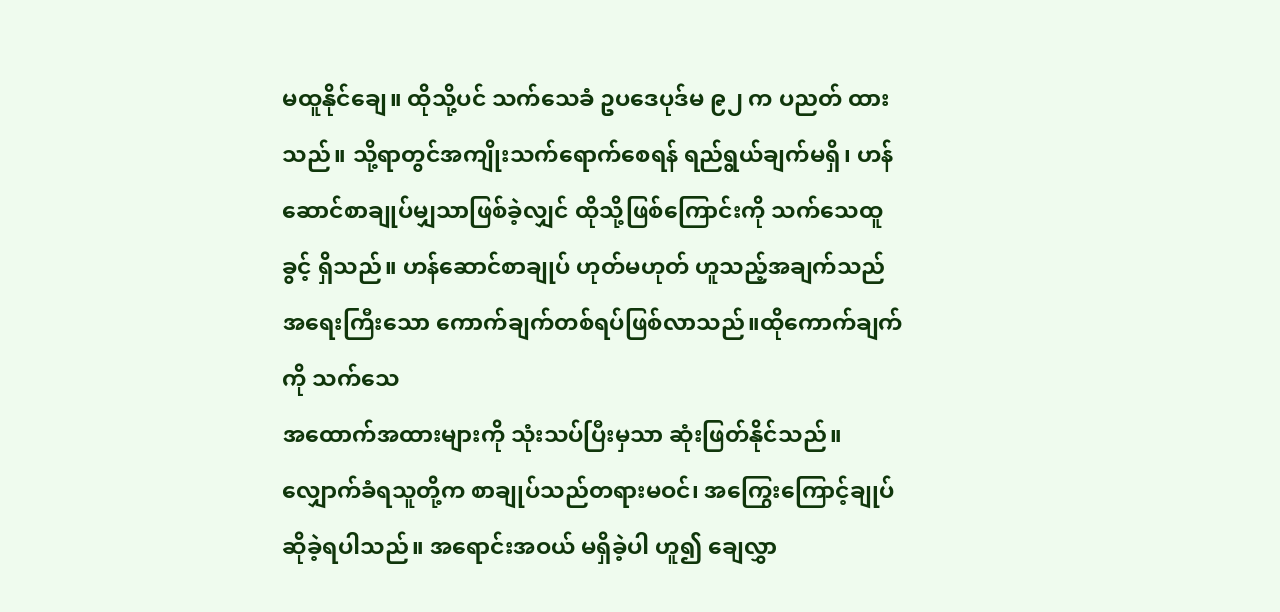မထူနိုင်ချေ။ ထိုသို့ပင် သက်သေခံ ဥပဒေပုဒ်မ ၉၂ က ပညတ် ထားသည်။ သို့ရာတွင်အကျိုးသက်ရောက်စေရန် ရည်ရွယ်ချက်မရှိ၊ ဟန်ဆောင်စာချုပ်မျှသာဖြစ်ခဲ့လျှင် ထိုသို့ဖြစ်ကြောင်းကို သက်သေထူခွင့် ရှိသည်။ ဟန်ဆောင်စာချုပ် ဟုတ်မဟုတ် ဟူသည့်အချက်သည် အရေးကြီးသော ကောက်ချက်တစ်ရပ်ဖြစ်လာသည်။ထိုကောက်ချက်ကို သက်‌သေ
အထောက်အထားများကို သုံးသပ်ပြီးမှသာ ဆုံးဖြတ်နိုင်သည်။
လျှောက်ခံရသူတို့က စာချုပ်သည်တရားမဝင်၊ အကြွေးကြောင့်ချုပ်ဆိုခဲ့ရပါသည်။ အရောင်းအဝယ် မရှိခဲ့ပါ ဟူ၍ ချေလွှာ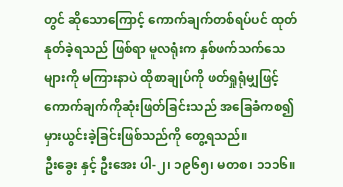တွင် ဆိုသောကြောင့် ကောက်ချက်တစ်ရပ်ပင် ထုတ်နုတ်ခဲ့ရသည် ဖြစ်ရာ မူလရုံးက နှစ်ဖက်သက်သေများကို မကြားနာပဲ ထိုစာချုပ်ကို ဖတ်ရှုရုံမျှဖြင့် ကောက်ချက်ကိုဆုံးဖြတ်ခြင်းသည် အခြေခံကစ၍ မှားယွင်းခဲ့ခြင်းဖြစ်သည်ကို တွေ့ရသည်။
ဦးခွေး နှင့် ဦးအေး ပါ-၂၊ ၁၉၆၅၊ မတစ၊ ၁၁၁၆။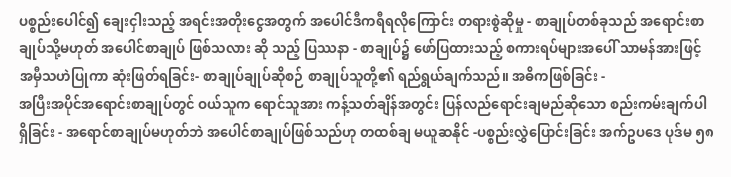ပစ္စည်းပေါင်၍ ချေးငှါးသည့် အရင်းအတိုးငွေအတွက် အပေါင်ဒီကရီရလိုကြောင်း တရားစွဲဆိုမှု - စာချုပ်တစ်ခုသည် အရောင်းစာချုပ်သို့မဟုတ် အပေါင်စာချုပ် ဖြစ်သလား ဆို သည့် ပြဿနာ - စာချုပ်၌ ဖော်ပြထားသည့် စကားရပ်များအပေါ် သာမန်အားဖြင့် အမှီသဟဲပြုကာ ဆုံးဖြတ်ရခြင်း- စာချုပ်ချုပ်ဆိုစဉ် စာချုပ်သူတို့၏ ရည်ရွယ်ချက်သည်။ အဓိကဖြစ်ခြင်း -
အပြီးအပိုင်အရောင်းစာချုပ်တွင် ဝယ်သူက ရောင်သူအား ကန့်သတ်ချိန်အတွင်း ပြန်လည်ရောင်းချမည်ဆိုသော စည်းကမ်းချက်ပါရှိခြင်း - အရောင်စာချုပ်မဟုတ်ဘဲ အပေါင်စာချုပ်ဖြစ်သည်ဟု တထစ်ချ မယူဆနိုင် -ပစ္စည်းလွှဲပြောင်းခြင်း အက်ဥပဒေ ပုဒ်မ ၅၈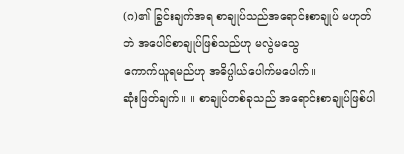(ဂ)၏ ခြွင်းချက်အရ စာချုပ်သည်အရောင်းစာချုပ် မဟုတ်ဘဲ အပေါင်စာချုပ်ဖြစ်သည်ဟု မလွဲမသွေ
ကောက်ယူရမည်ဟု အဓိပ္ပါယ်ပေါက်မပေါက်။
ဆုံးဖြတ်ချက်။ ။ စာချုပ်တစ်ခုသည် အရောင်းစာချုပ်ဖြစ်ပါ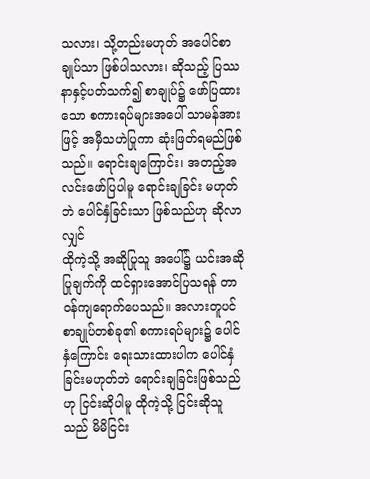သလား၊ သို့တည်းမဟုတ် အပေါင်စာချုပ်သာ ဖြစ်ပါသလား၊ ဆိုသည့် ပြဿနာနှင့်ပတ်သက်၍ စာချုပ်၌ ဖော်ပြထားသော စကားရပ်များအပေါ် သာမန်အားဖြင့် အမှီသဟဲပြုကာ ဆုံးဖြတ်ရမည်ဖြစ်သည်။ ရောင်းချကြောင်း၊ အတည့်အလင်းဖော်ပြပါမူ ရောင်းချခြင်း မဟုတ်ဘဲ ပေါင်နှံခြင်းသာ ဖြစ်သည်ဟု ဆိုလာလျှင်
ထိုကဲ့သို့ အဆိုပြုသူ အပေါ်၌ ယင်းအဆိုပြုချက်ကို ထင်ရှားအောင်ပြသရန် တာဝန်ကျရောက်ပေသည်။ အလားတူပင် စာချုပ်တစ်ခု၏ စကားရပ်များ၌ ပေါင်နှံကြောင်း ရေးသားထားပါက ပေါင်နှံခြင်းမဟုတ်ဘဲ ရောင်းချခြင်းဖြစ်သည်ဟု ငြင်းဆိုပါမူ ထိုကဲ့သို့ ငြင်းဆိုသူသည် မိမိငြင်း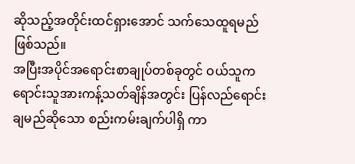ဆိုသည့်အတိုင်းထင်ရှားအောင် သက်သေထူရမည် ဖြစ်သည်။
အပြီးအပိုင်အရောင်းစာချုပ်တစ်ခုတွင် ဝယ်သူက ရောင်းသူအားကန့်သတ်ချိန်အတွင်း ပြန်လည်ရောင်းချမည်ဆိုသော စည်းကမ်းချက်ပါရှိ ကာ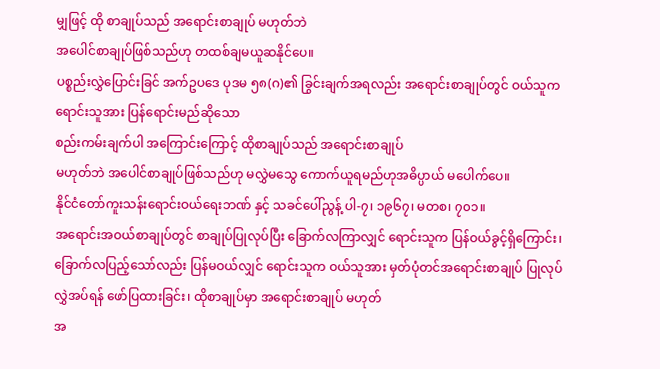မျှဖြင့် ထို စာချုပ်သည် အရောင်းစာချုပ် မဟုတ်ဘဲ
အပေါင်စာချုပ်ဖြစ်သည်ဟု တထစ်ချမယူဆနိုင်ပေ။
ပစ္စည်းလွှဲပြောင်းခြင် အက်ဥပဒေ ပုဒမ ၅၈(ဂ)၏ ခြွင်းချက်အရလည်း အရောင်းစာချုပ်တွင် ဝယ်သူက ရောင်းသူအား ပြန်ရောင်းမည်ဆိုသော
စည်းကမ်းချက်ပါ အကြောင်းကြောင့် ထိုစာချုပ်သည် အရောင်းစာချုပ်
မဟုတ်ဘဲ အပေါင်စာချုပ်ဖြစ်သည်ဟု မလွှဲမသွေ ကောက်ယူရမည်ဟုအဓိပ္ပာယ် မပေါက်ပေ။
နိုင်ငံတော်ကူးသန်းရောင်းဝယ်ရေးဘဏ် နှင့် သခင်ပေါ်ညွန့် ပါ-၇၊ ၁၉၆၇၊ မတစ၊ ၇၀၁။
အရောင်းအဝယ်စာချုပ်တွင် စာချုပ်ပြုလုပ်ပြီး ခြောက်လကြာလျှင် ရောင်းသူက ပြန်ဝယ်ခွင့်ရှိကြောင်း၊ ခြောက်လပြည့်သော်လည်း ပြန်မဝယ်လျှင် ရောင်းသူက ဝယ်သူအား မှတ်ပုံတင်အရောင်းစာချုပ် ပြုလုပ်လွှဲအပ်ရန် ဖော်ပြထားခြင်း၊ ထိုစာချုပ်မှာ အရောင်းစာချုပ် မဟုတ်
အ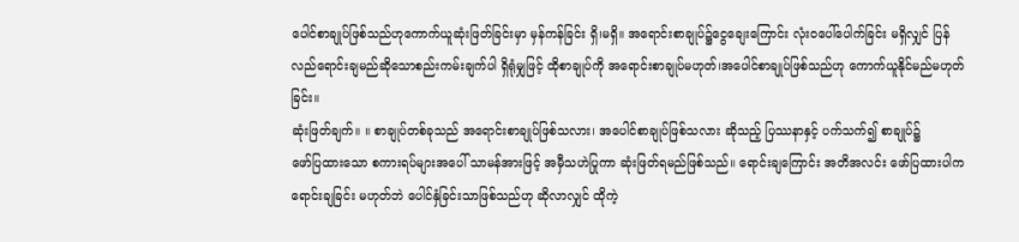ပေါင်စာချုပ်ဖြစ်သည်ဟုကောက်ယူဆုံးဖြတ်ခြင်းမှာ မှန်ကန်ခြင်း ရှိ၊မရှိ။ အရောင်းစာချုပ်၌ငွေချေးကြောင်း လုံးဝပေါ်ပေါက်ခြင်း မရှိလျှင် ပြန်လည်ရောင်းချမည်ဆိုသောစည်းကမ်းချက်ပါ ရှိရုံမျှဖြင့် ထိုစာချုပ်ကို အရောင်းစာချုပ်မဟုတ်၊အပေါင်စာချုပ်ဖြစ်သည်ဟု ကောက်ယူနိုင်မည်မဟုတ်ခြင်း။
ဆုံးဖြတ်ချက်။ ။ စာချုပ်တစ်ခုသည် အရောင်းစာချုပ်ဖြစ်သလား၊ အပေါင်စာချုပ်ဖြစ်သလား ဆိုသည့် ပြဿနာနှင့် ပက်သက်၍ စာချုပ်၌
ဖော်ပြထားသော စကားရပ်များအပေါ် သာမန်အားဖြင့် အမှီသဟဲပြုကာ ဆုံးဖြတ်ရမည်ဖြစ်သည်။ ရောင်းချကြောင်း အတိအလင်း ဖော်ပြထားပါက
ရောင်းချခြင်း မဟုတ်ဘဲ ပေါင်နှံခြင်းသာဖြစ်သည်ဟု ဆိုလာလျှင် ထိုကဲ့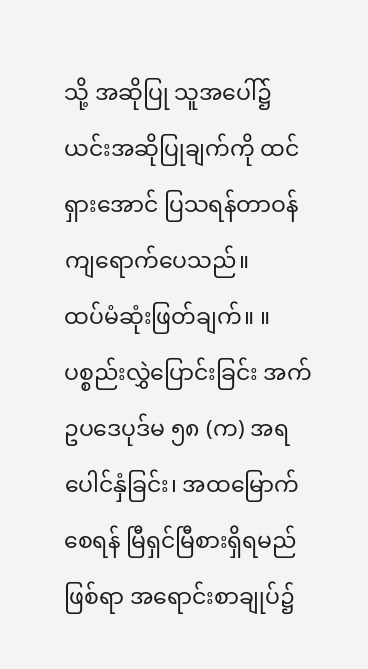သို့ အဆိုပြု သူအပေါ်၌ ယင်းအဆိုပြုချက်ကို ထင်ရှားအောင် ပြသရန်တာဝန်ကျရောက်ပေသည်။
ထပ်မံဆုံးဖြတ်ချက်။ ။ ပစ္စည်းလွှဲပြောင်းခြင်း အက်ဥပဒေပုဒ်မ ၅၈ (က) အရ ပေါင်နှံခြင်း၊ အထမြောက်စေရန် မြီရှင်မြီစားရှိရမည်ဖြစ်ရာ အရောင်းစာချုပ်၌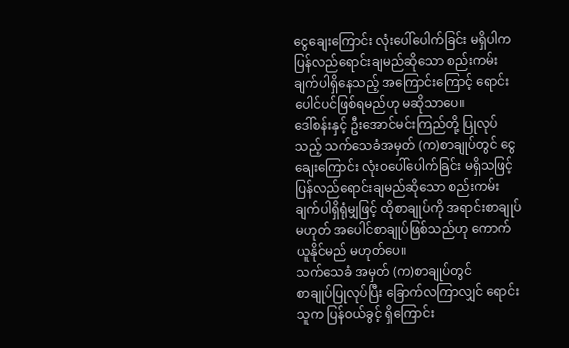ငွေချေးကြောင်း လုံးပေါ်ပေါက်ခြင်း မရှိပါက ပြန်လည်ရောင်းချမည်ဆိုသော စည်းကမ်းချက်ပါရှိနေသည့် အကြောင်းကြောင့် ရောင်းပေါင်ပင်ဖြစ်ရမည်ဟု မဆိုသာပေ။
ဒေါ်စန်းနှင့် ဦးအောင်မင်းကြည်တို့ ပြုလုပ်သည့် သက်သေခံအမှတ် (က)စာချုပ်တွင် ငွေချေးကြောင်း လုံးဝပေါ်ပေါက်ခြင်း မရှိသဖြင့် ပြန်လည်ရောင်းချမည်ဆိုသော စည်းကမ်းချက်ပါရှိရုံမျှဖြင့် ထိုစာချုပ်ကို အရာင်းစာချုပ်မဟုတ် အပေါင်စာချုပ်ဖြစ်သည်ဟု ကောက်ယူနိုင်မည် မဟုတ်ပေ။
သက်သေခံ အမှတ် (က)စာချုပ်တွင်
စာချုပ်ပြုလုပ်ပြီး ခြောက်လကြာလျှင် ရောင်းသူက ပြန်ဝယ်ခွင့် ရှိကြောင်း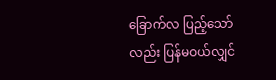ခြောက်လ ပြည့်သော်လည်း ပြန်မဝယ်လျှင်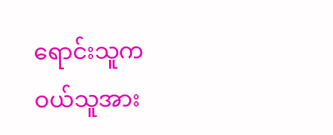ရောင်းသူက ဝယ်သူအား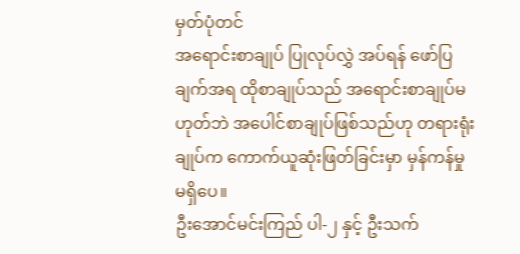မှတ်ပုံတင်
အရောင်းစာချုပ် ပြုလုပ်လွှဲ အပ်ရန် ဖော်ပြချက်အရ ထိုစာချုပ်သည် အရောင်းစာချုပ်မဟုတ်ဘဲ အပေါင်စာချုပ်ဖြစ်သည်ဟု တရားရုံးချုပ်က ကောက်ယူဆုံးဖြတ်ခြင်းမှာ မှန်ကန်မှု မရှိပေ။
ဦးအောင်မင်းကြည် ပါ-၂ နှင့် ဦးသက်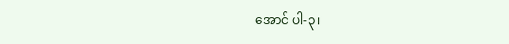အောင် ပါ-၃၊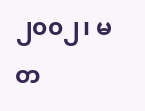၂၀၀၂၊ မတ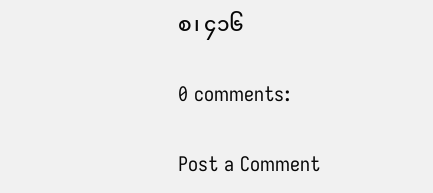စ၊ ၄၁၆

0 comments:

Post a Comment